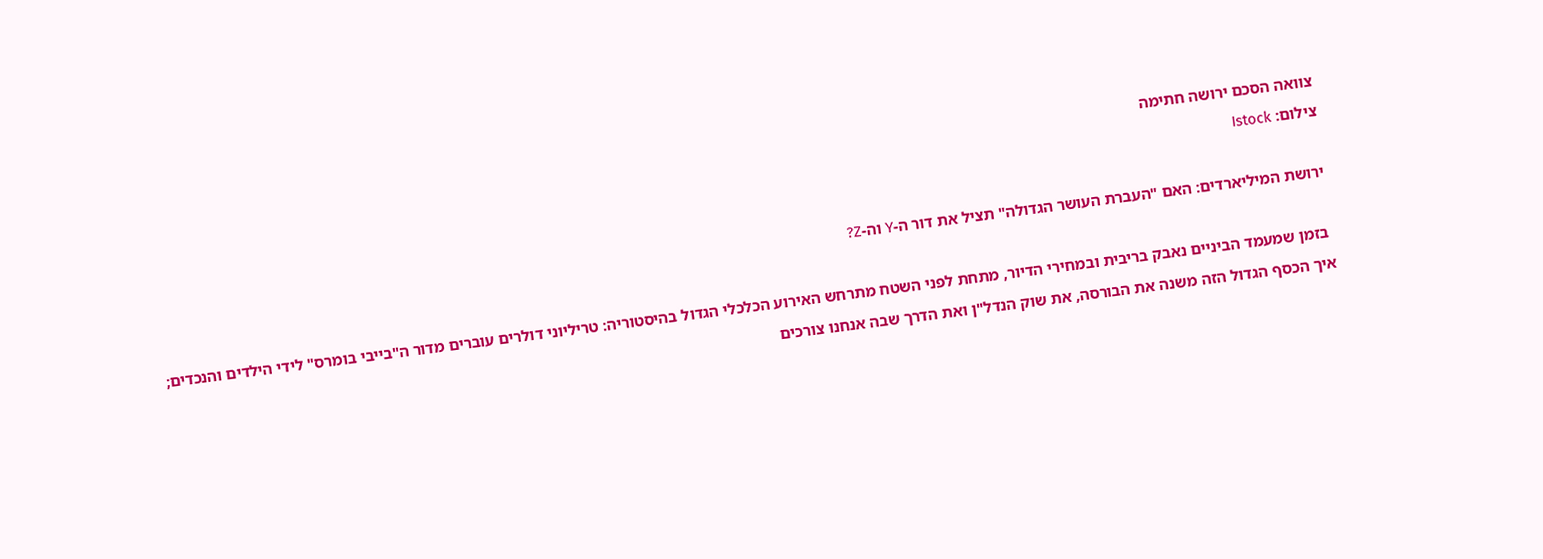צוואה הסכם ירושה חתימה
צילום: Istock

ירושת המיליארדים: האם "העברת העושר הגדולה" תציל את דור ה-Y וה-Z?

 בזמן שמעמד הביניים נאבק בריבית ובמחירי הדיור, מתחת לפני השטח מתרחש האירוע הכלכלי הגדול בהיסטוריה: טריליוני דולרים עוברים מדור ה"בייבי בומרס" לידי הילדים והנכדים; איך הכסף הגדול הזה משנה את הבורסה, את שוק הנדל"ן ואת הדרך שבה אנחנו צורכים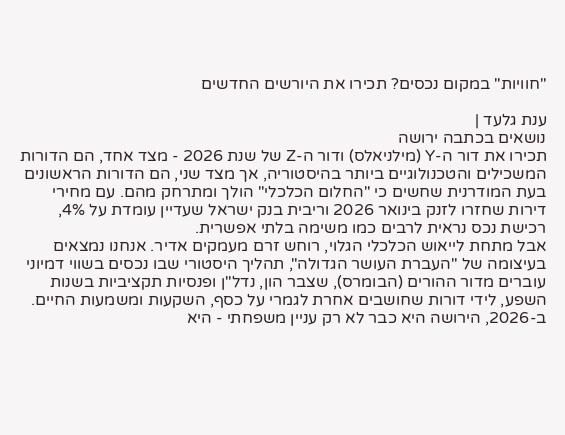"חוויות" במקום נכסים? תכירו את היורשים החדשים

ענת גלעד |
נושאים בכתבה ירושה
תכירו את דור ה-Y (מילניאלס) ודור ה-Z של שנת 2026 - מצד אחד, הם הדורות המשכילים והטכנולוגיים ביותר בהיסטוריה, אך מצד שני, הם הדורות הראשונים בעת המודרנית שחשים כי "החלום הכלכלי" הולך ומתרחק מהם. עם מחירי דירות שחזרו לזנק בינואר 2026 וריבית בנק ישראל שעדיין עומדת על 4%, רכישת נכס נראית לרבים כמו משימה בלתי אפשרית.
אבל מתחת לייאוש הכלכלי הגלוי, רוחש זרם מעמקים אדיר. אנחנו נמצאים בעיצומה של "העברת העושר הגדולה", תהליך היסטורי שבו נכסים בשווי דמיוני עוברים מדור ההורים (הבומרס), שצבר הון, נדל"ן ופנסיות תקציביות בשנות השפע, לידי דורות שחושבים אחרת לגמרי על כסף, השקעות ומשמעות החיים. ב-2026, הירושה היא כבר לא רק עניין משפחתי - היא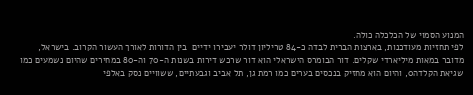המנוע הסמוי של הכלכלה כולה.
לפי תחזיות מעודכנות, בארצות הברית לבדה כ-84 טריליון דולר יעבירו ידיים  בין הדורות לאורך העשור הקרוב. בישראל, מדובר במאות מיליארדי שקלים. דור הבומרס הישראלי הוא דור שרכש דירות בשנות ה-70 וה-80 במחירים שהיום נשמעים כמו שגיאת הקלדה0, והיום הוא מחזיק בנכסים בערים כמו רמת גן, תל אביב וגבעתיים, ששוויים נסק באלפי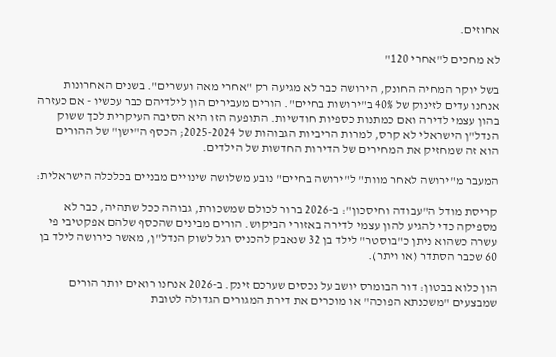אחוזים.

לא מחכים ל"אחרי 120"

בשל יוקר המחיה החונק, הירושה כבר לא מגיעה רק "אחרי מאה ועשרים". בשנים האחרונות אנחנו עדים לזינוק של 40% ב"ירושות בחיים". הורים מעבירים הון לילדיהם כבר עכשיו - אם כעזרה בהון עצמי לדירה ואם כמתנות כספיות חודשיות. התופעה הזו היא הסיבה העיקרית לכך ששוק הנדל"ן הישראלי לא קרס, למרות הריביות הגבוהות של 2025-2024; הכסף ה"ישן" של ההורים הוא זה שמחזיק את המחירים של הדירות החדשות של הילדים.

המעבר מ"ירושה לאחר מוות" ל"ירושה בחיים" נובע משלושה שינויים מבניים בכלכלה הישראלית:

קריסת מודל ה"עבודה וחיסכון": ב-2026 ברור לכולם שמשכורת, גבוהה ככל שתהיה, כבר לא מספיקה כדי להגיע להון עצמי לדירה באזורי הביקוש. הורים מבינים שהכסף שלהם אפקטיבי פי עשרה כשהוא ניתן כ"בוסטר" לילד בן 32 שנאבק להכניס רגל לשוק הנדל"ן, מאשר כירושה לילד בן 60 שכבר הסתדר (או ויתר).

הון כלוא בבטון: דור הבומרס יושב על נכסים שערכם זינק. ב-2026 אנחנו רואים יותר הורים שמבצעים "משכנתא הפוכה" או מוכרים את דירת המגורים הגדולה לטובת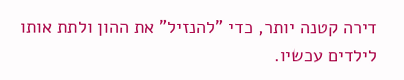דירה קטנה יותר, כדי "להנזיל" את ההון ולתת אותו לילדים עכשיו.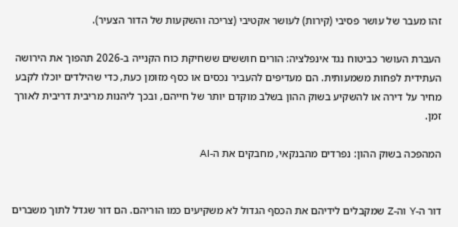זהו מעבר של עושר פסיבי (קירות) לעושר אקטיבי (צריכה והשקעות של הדור הצעיר).

העברת העושר כביטוח נגד אינפלציה: הורים חוששים ששחיקת כוח הקנייה ב-2026 תהפוך את הירושה העתידית לפחות משמעותית. הם מעדיפים להעביר נכסים או כסף מזומן כעת, כדי שהילדים יוכלו לקבע מחיר על דירה או להשקיע בשוק ההון בשלב מוקדם יותר של חייהם, ובכך ליהנות מריבית דריבית לאורך זמן.

המהפכה בשוק ההון: נפרדים מהבנקאי, מחבקים את ה-AI


דור ה-Y וה-Z שמקבלים לידיהם את הכסף הגדול לא משקיעים כמו הוריהם. הם דור שגדל לתוך משברים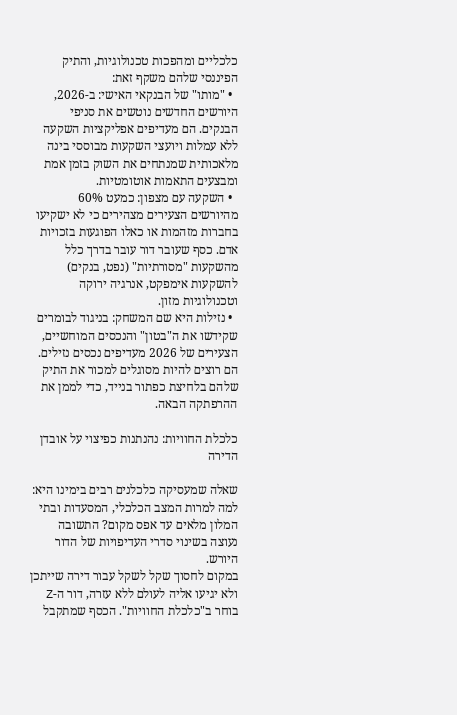כלכליים ומהפכות טכנולוגיות, והתיק הפיננסי שלהם משקף זאת:
  • "מותו" של הבנקאי האישי: ב-2026, היורשים החדשים נוטשים את סניפי הבנקים. הם מעדיפים אפליקציות השקעה ללא עמלות ויועצי השקעות מבוססי בינה מלאכותית שמנתחים את השוק בזמן אמת ומבצעים התאמות אוטומטיות.
  • השקעה עם מצפון: כמעט 60% מהיורשים הצעירים מצהירים כי לא ישקיעו בחברות מזהמות או כאלו הפוגעות בזכויות אדם. כסף שעובר דור עובר בדרך כלל מהשקעות "מסורתיות" (נפט, בנקים) להשקעות אימפקט, אנרגיה ירוקה וטכנולוגיות מזון.
  • נזילות היא שם המשחק: בניגוד לבומרים שקידשו את ה"בטון" והנכסים המוחשיים, הצעירים של 2026 מעדיפים נכסים נזילים. הם רוצים להיות מסוגלים למכור את התיק שלהם בלחיצת כפתור בנייד, כדי לממן את ההרפתקה הבאה.

כלכלת החוויות: נהנתנות כפיצוי על אובדן הדירה

שאלה שמעסיקה כלכלנים רבים בימינו היא: למה למרות המצב הכלכלי, המסעדות ובתי המלון מלאים עד אפס מקום? התשובה נעוצה בשינוי סדרי העדיפויות של הדור היורש.
במקום לחסוך שקל לשקל עבור דירה שייתכן ולא יגיעו אליה לעולם ללא עזרה, דור ה-Z בוחר ב"כלכלת החוויות". הכסף שמתקבל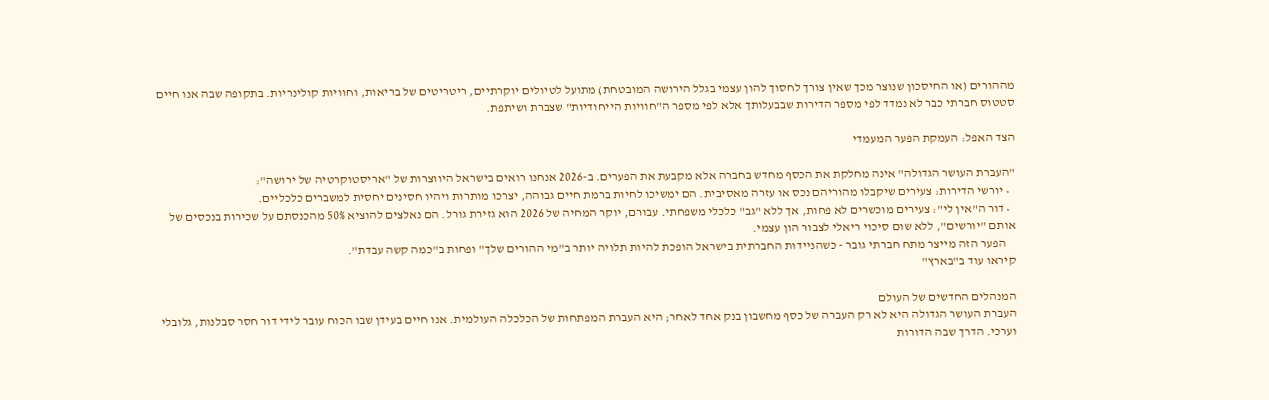מההורים (או החיסכון שנוצר מכך שאין צורך לחסוך להון עצמי בגלל הירושה המובטחת) מתועל לטיולים יוקרתיים, ריטריטים של בריאות, וחוויות קולינריות. בתקופה שבה אנו חיים סטטוס חברתי כבר לא נמדד לפי מספר הדירות שבבעלותך אלא לפי מספר ה"חוויות הייחודיות" שצברת ושיתפת.

הצד האפל: העמקת הפער המעמדי

"העברת העושר הגדולה" אינה מחלקת את הכסף מחדש בחברה אלא מקבעת את הפערים. ב-2026 אנחנו רואים בישראל היווצרות של "אריסטוקרטיה של ירושה":
  • יורשי הדירות: צעירים שיקבלו מהוריהם נכס או עזרה מאסיבית. הם ימשיכו לחיות ברמת חיים גבוהה, יצרכו מותרות ויהיו חסינים יחסית למשברים כלכליים.
  • דור ה"אין לי": צעירים מוכשרים לא פחות, אך ללא "גב" כלכלי משפחתי. עבורם, יוקר המחיה של 2026 הוא גזירת גורל. הם נאלצים להוציא 50% מהכנסתם על שכירות בנכסים של אותם "יורשים", ללא שום סיכוי ריאלי לצבור הון עצמי.
    הפער הזה מייצר מתח חברתי גובר - כשהניידות החברתית בישראל הופכת להיות תלויה יותר ב"מי ההורים שלך" ופחות ב"כמה קשה עבדת".
קיראו עוד ב"בארץ"

המנהלים החדשים של העולם
העברת העושר הגדולה היא לא רק העברה של כסף מחשבון בנק אחד לאחר; היא העברת המפתחות של הכלכלה העולמית. אנו חיים בעידן שבו הכוח עובר לידי דור חסר סבלנות, גלובלי וערכי. הדרך שבה הדורות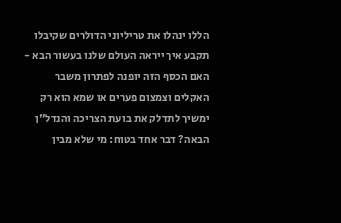הללו ינהלו את טריליוני הדולרים שקיבלו תקבע איך ייראה העולם שלנו בעשור הבא - האם הכסף הזה יופנה לפתרון משבר האקלים וצמצום פערים או שמא הוא רק ימשיך לתדלק את בועת הצריכה והנדל"ן הבאה? דבר אחד בטוח: מי שלא מבין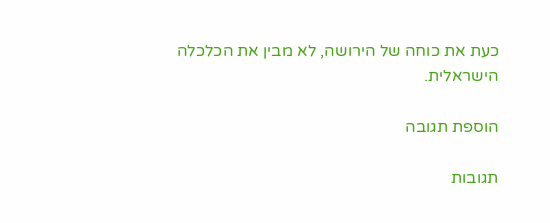כעת את כוחה של הירושה, לא מבין את הכלכלה הישראלית.

הוספת תגובה

תגובות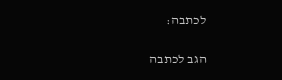לכתבה:

הגב לכתבה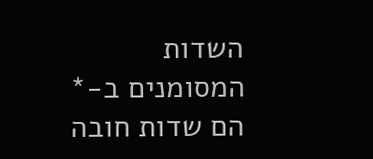השדות המסומנים ב-* הם שדות חובה